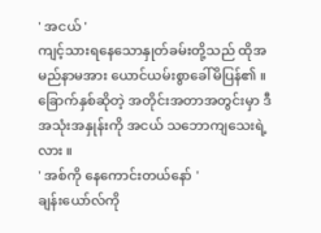' အငယ် '
ကျင့်သားရနေသောနှုတ်ခမ်းတို့သည် ထိုအမည်နာမအား ယောင်ယမ်းစွာခေါ်မိပြန်၏ ။ ခြောက်နှစ်ဆိုတဲ့ အတိုင်းအတာအတွင်းမှာ ဒီအသုံးအနှုန်းကို အငယ် သဘောကျသေးရဲ့လား ။
' အစ်ကို နေကောင်းတယ်နော် '
ချန်းယော်လ်ကို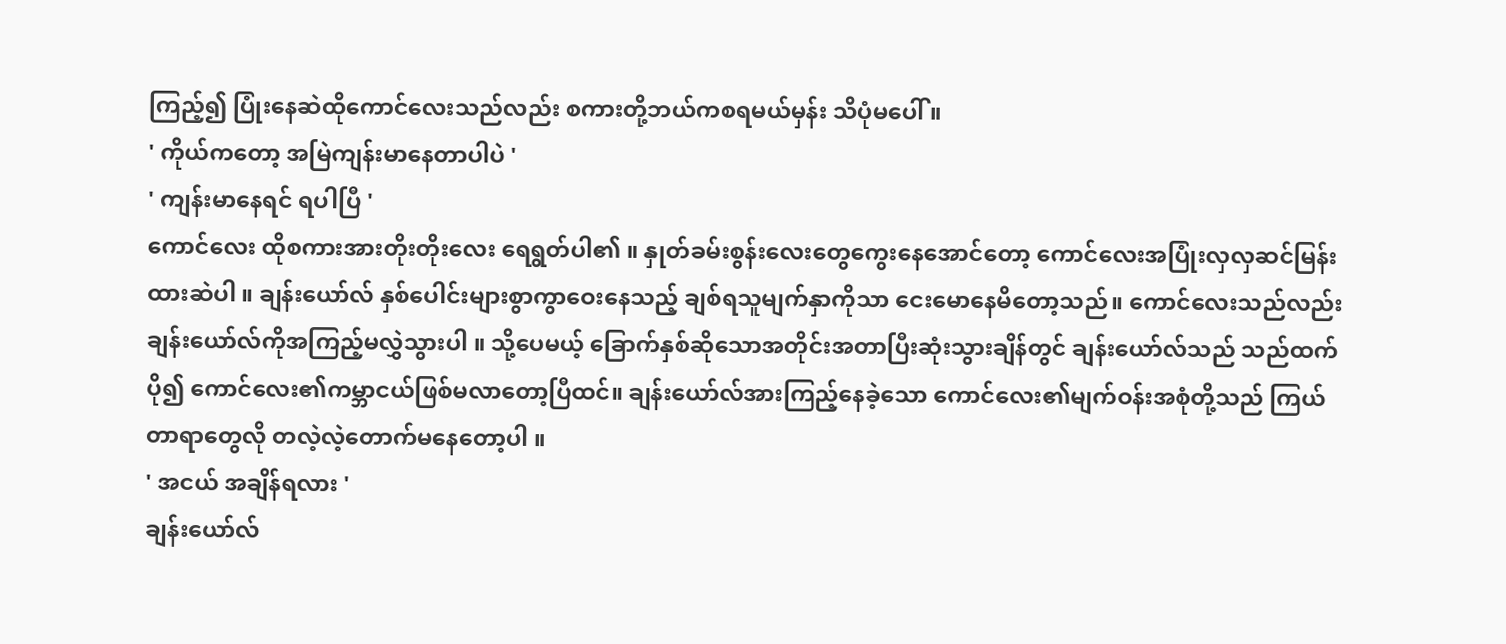ကြည့်၍ ပြုံးနေဆဲထိုကောင်လေးသည်လည်း စကားတို့ဘယ်ကစရမယ်မှန်း သိပုံမပေါ် ။
' ကိုယ်ကတော့ အမြဲကျန်းမာနေတာပါပဲ '
' ကျန်းမာနေရင် ရပါပြီ '
ကောင်လေး ထိုစကားအားတိုးတိုးလေး ရေရွတ်ပါ၏ ။ နှုတ်ခမ်းစွန်းလေးတွေကွေးနေအောင်တော့ ကောင်လေးအပြုံးလှလှဆင်မြန်းထားဆဲပါ ။ ချန်းယော်လ် နှစ်ပေါင်းများစွာကွာဝေးနေသည့် ချစ်ရသူမျက်နှာကိုသာ ငေးမောနေမိတော့သည်။ ကောင်လေးသည်လည်း ချန်းယော်လ်ကိုအကြည့်မလွှဲသွားပါ ။ သို့ပေမယ့် ခြောက်နှစ်ဆိုသောအတိုင်းအတာပြီးဆုံးသွားချိန်တွင် ချန်းယော်လ်သည် သည်ထက်ပို၍ ကောင်လေး၏ကမ္ဘာငယ်ဖြစ်မလာတော့ပြီထင်။ ချန်းယော်လ်အားကြည့်နေခဲ့သော ကောင်လေး၏မျက်ဝန်းအစုံတို့သည် ကြယ်တာရာတွေလို တလဲ့လဲ့တောက်မနေတော့ပါ ။
' အငယ် အချိန်ရလား '
ချန်းယော်လ်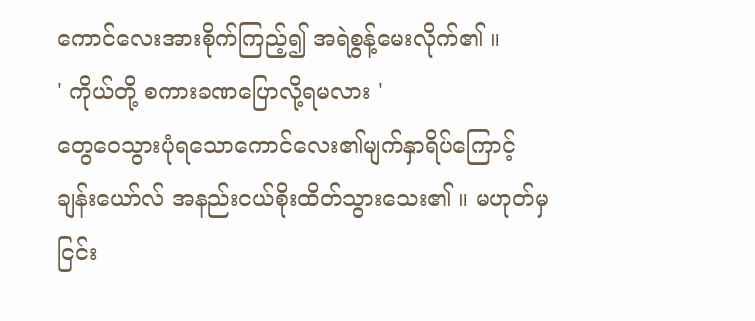ကောင်လေးအားစိုက်ကြည့်၍ အရဲစွန့်မေးလိုက်၏ ။
' ကိုယ်တို့ စကားခဏပြောလို့ရမလား '
တွေဝေသွားပုံရသောကောင်လေး၏မျက်နှာရိပ်ကြောင့် ချန်းယော်လ် အနည်းငယ်စိုးထိတ်သွားသေး၏ ။ မဟုတ်မှ ငြင်း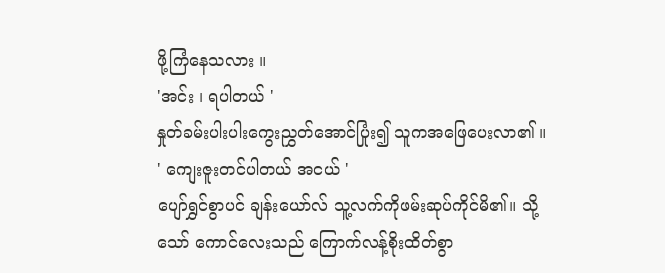ဖို့ကြံနေသလား ။
'အင်း ၊ ရပါတယ် '
နှုတ်ခမ်းပါးပါးကွေးညွှတ်အောင်ပြုံး၍ သူကအဖြေပေးလာ၏ ။
' ကျေးဇူးတင်ပါတယ် အငယ် '
ပျော်ရွှင်စွာပင် ချန်းယော်လ် သူ့လက်ကိုဖမ်းဆုပ်ကိုင်မိ၏။ သို့သော် ကောင်လေးသည် ကြောက်လန့်စိုးထိတ်စွာ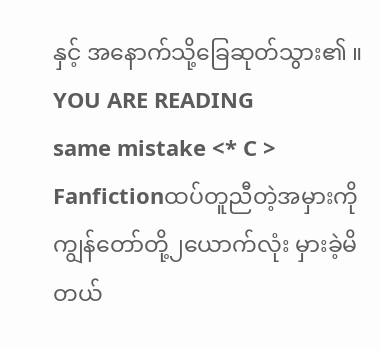နှင့် အနောက်သို့ခြေဆုတ်သွား၏ ။
YOU ARE READING
same mistake <* C >
Fanfictionထပ်တူညီတဲ့အမှားကို ကျွန်တော်တို့၂ယောက်လုံး မှားခဲ့မိတယ်